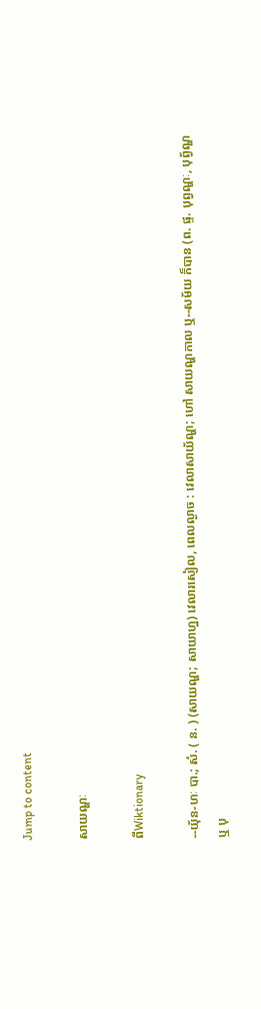Jump to content

សាយណ្ហៈ

ពីWiktionary

--យុ័ន-ហៈ បា.; សំ. ( ន. ) (សាយណ្ហ; សាយាហ្ន) វេលារសៀល, ពេលល្ងាច : វេលាសាយ័ណ្ហ; ហៅ សាយណ្ហកាល ឬ--សម័យ ក៏បាន (ព. ផ្ទ. បុព្វណ្ហៈ, បុព្វ័ណ្ហ ឬ បុ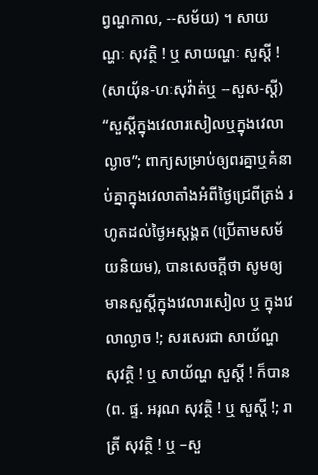ព្វណ្ហកាល, --សម័យ) ។ សាយណ្ហៈ សុវត្ថិ ! ឬ សាយណ្ហៈ សួស្ដី ! (សាយុ័ន-ហៈសុវ៉ាត់ឬ --សួស-ស្ដី) “សួស្ដីក្នុងវេលារសៀលឬក្នុងវេលាល្ងាច”; ពាក្យសម្រាប់ឲ្យពរគ្នាឬគំនាប់គ្នាក្នុងវេលាតាំងអំពីថ្ងៃជ្រេពីត្រង់ រហូតដល់ថ្ងៃអស្ដង្គត (ប្រើតាមសម័យនិយម), បានសេចក្ដីថា សូមឲ្យមានសួស្ដីក្នុងវេលារសៀល ឬ ក្នុងវេលាល្ងាច !; សរសេរជា សាយ័ណ្ហ សុវត្ថិ ! ឬ សាយ័ណ្ហ សួស្ដី ! ក៏បាន (ព. ផ្ទ. អរុណ សុវត្ថិ ! ឬ សួស្ដី !; រាត្រី សុវត្ថិ ! ឬ –សួ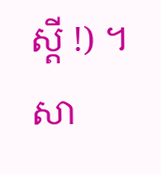ស្ដី !) ។ សា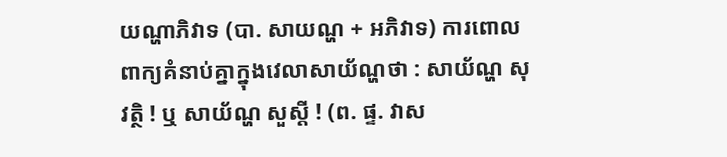យណ្ហាភិវាទ (បា. សាយណ្ហ + អភិវាទ) ការពោលពាក្យគំនាប់គ្នាក្នុងវេលាសាយ័ណ្ហថា : សាយ័ណ្ហ សុវត្ថិ ! ឬ សាយ័ណ្ហ សួស្ដី ! (ព. ផ្ទ. វាស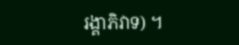រង្គាភិវាទ) ។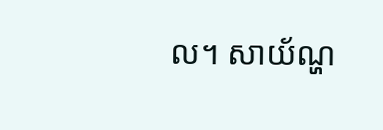ល។ សាយ័ណ្ហ